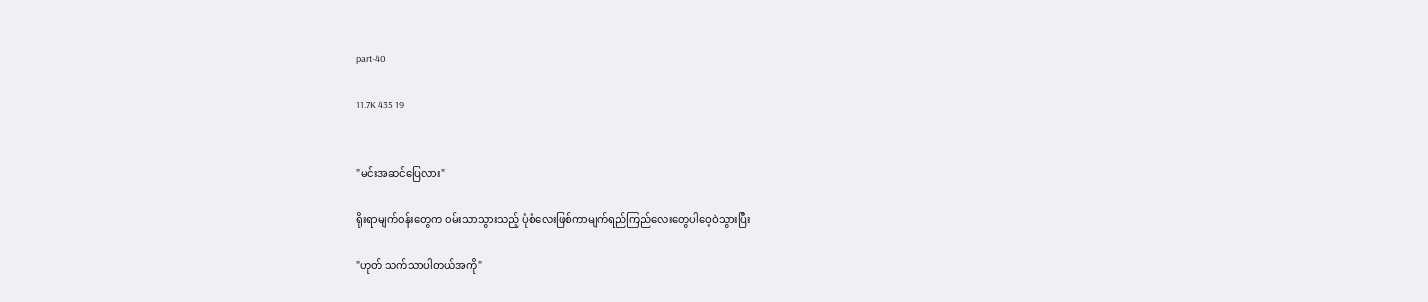part-40

11.7K 435 19


"မင်းအဆင်ပြေလား"

ရိုးရာမျက်၀န်းတွေက ၀မ်းသာသွားသည့် ပုံစံလေးဖြစ်ကာမျက်ရည်ကြည်လေးတွေပါဝေ့ဝဲသွားပြီး

"ဟုတ် သက်သာပါတယ်အကို"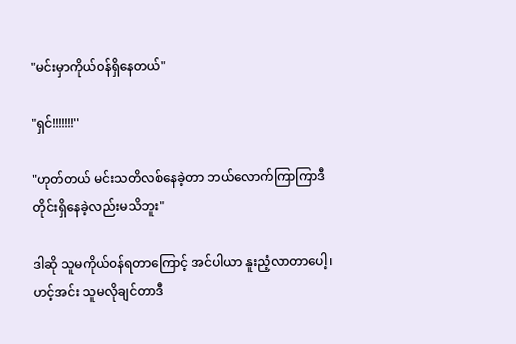"မင်းမှာကိုယ်၀န်ရှိနေတယ်"

"ရှင်!!!!!!!''

"ဟုတ်တယ် ‌မင်းသတိလစ်နေခဲ့တာ ဘယ်လောက်ကြာကြာဒီတိုင်းရှိနေခဲ့လည်းမသိဘူး"

ဒါဆို သူမကိုယ်၀န်ရတာကြောင့် အင်ပါယာ နူးညံ့လာတာပေါ့၊ ဟင့်အင်း သူမလိုချင်တာဒီ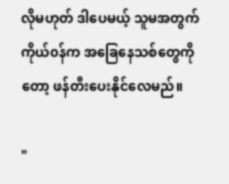လိုမဟုတ် ဒါပေမယ့် သူမအတွက် ကိုယ်၀န်က အခြေနေသစ်တွေကိုတော့ ဖန်တီးပေးနိုင်‌လေမည်။

"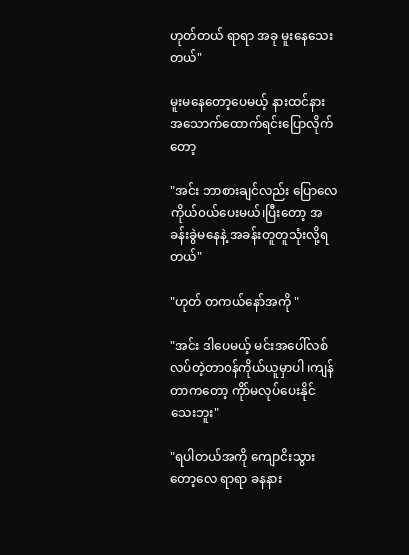ဟုတ်တယ် ရာရာ အခု မူးနေ‌သေးတယ်"

မူးမနေတော့ပေ‌မယ့် နားထင်နားအသောက်ထောက်ရင်းပြောလိုက်တော့

"အင်း ဘာစားချင်လည်း ပြောလေ ကိုယ်၀ယ်ပေးမယ်၊ပြီးတော့ အခန်းခွဲမနေနဲ့ အခန်းတူတူသုံးလို့ရတယ်"

"ဟုတ် တကယ်နော်အကို "

"အင်း ဒါပေမယ့် မင်းအပေါ်လစ်လပ်တဲ့တာ၀န်ကိုယ်ယူမှာပါ ၊ကျန်တာကတော့ ကိုာ်မလုပ်ပေးနိုင်သေးဘူး"

"ရပါတယ်အကို ကျောငိးသွားတော့လေ ရာရာ ခနနား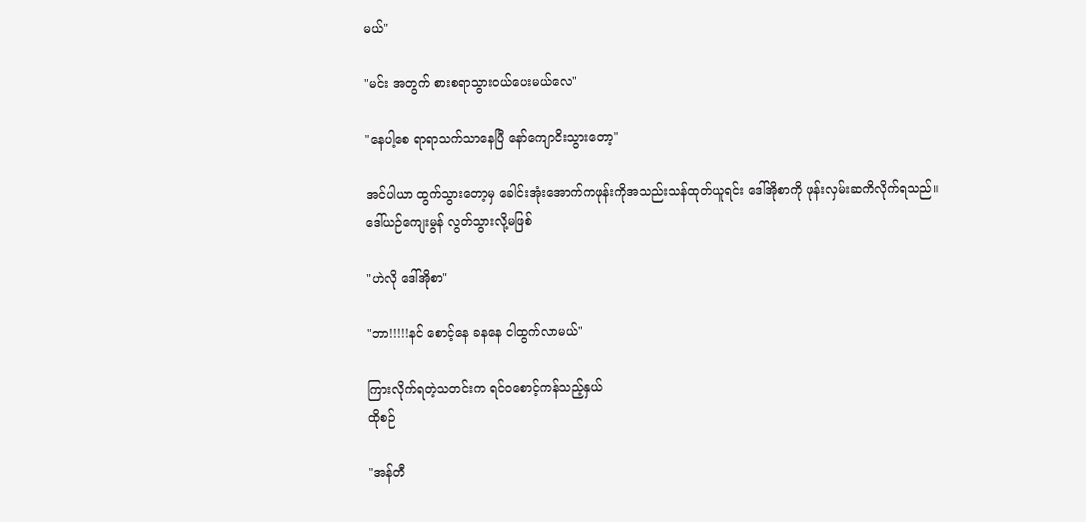မယ်"

"မင်း အတွက် စားစရာသွား၀ယ်ပေးမယ်လေ"

"နေပါ့စေ ရာရာသက်သာနေပြီ နော်ကျောငိးသွားတော့"

အင်ပါယာ ထွက်သွားတော့မှ ခေါင်းအုံးအောက်ကဖုန်းကိုအသည်းသန်ထုတ်ယူရင်း ဒေါ်အိုစာကို ဖုန်းလှမ်းဆကိလိုက်ရသည်။
ဒေါ်ယဉ်ကျေးမွန် လွတ်သွားလို့မဖြစ်

"ဟဲလို ဒေါ်အိုစာ"

"ဘာ!!!!!နင် စောင့်နေ ခနနေ ငါထွက်လာမယ်"

ကြားလိုက်ရတဲ့သတင်းက ရင်၀စောင့်ကန်သည့်နှယ်
ထိုစဉ်

"အန်တီ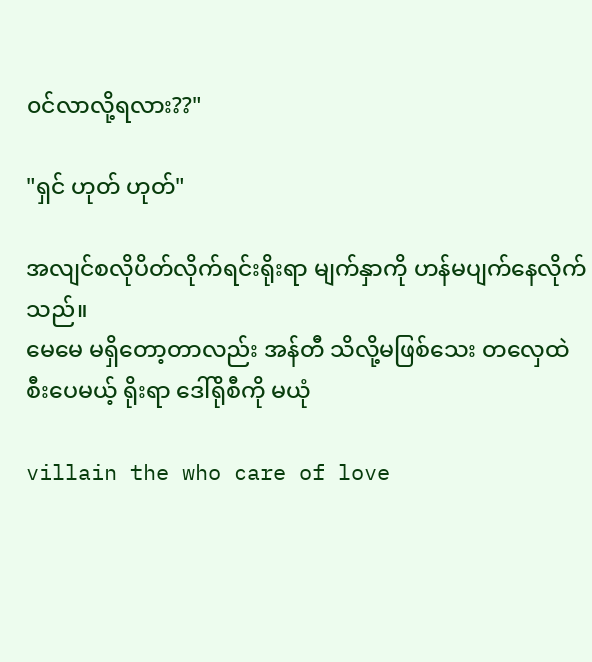၀င်လာလို့ရလား??"

"ရှင် ဟုတ် ဟုတ်"

အလျင်စလိုပိတ်လိုက်ရင်းရိုးရာ မျက်နှာကို ဟန်မပျက်နေလိုက်သည်။
မေမေ မရှိတော့တာလည်း အန်တီ သိလို့မဖြစ်သေး တလှေထဲစီးပေမယ့် ရိုးရာ ဒေါ်ရိုစီကို မယုံ

villain the who care of love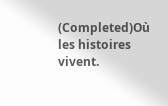(Completed)Où les histoires vivent.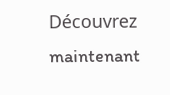Découvrez maintenant